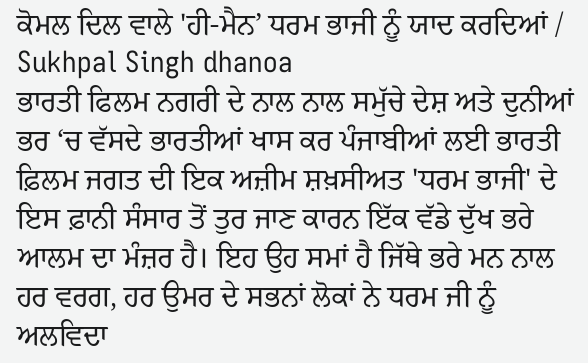ਕੋਮਲ ਦਿਲ ਵਾਲੇ 'ਹੀ-ਮੈਨ’ ਧਰਮ ਭਾਜੀ ਨੂੰ ਯਾਦ ਕਰਦਿਆਂ / Sukhpal Singh dhanoa
ਭਾਰਤੀ ਫਿਲਮ ਨਗਰੀ ਦੇ ਨਾਲ ਨਾਲ ਸਮੁੱਚੇ ਦੇਸ਼ ਅਤੇ ਦੁਨੀਆਂ ਭਰ ‘ਚ ਵੱਸਦੇ ਭਾਰਤੀਆਂ ਖਾਸ ਕਰ ਪੰਜਾਬੀਆਂ ਲਈ ਭਾਰਤੀ ਫ਼ਿਲਮ ਜਗਤ ਦੀ ਇਕ ਅਜ਼ੀਮ ਸ਼ਖ਼ਸੀਅਤ 'ਧਰਮ ਭਾਜੀ' ਦੇ ਇਸ ਫ਼ਾਨੀ ਸੰਸਾਰ ਤੋਂ ਤੁਰ ਜਾਣ ਕਾਰਨ ਇੱਕ ਵੱਡੇ ਦੁੱਖ ਭਰੇ ਆਲਮ ਦਾ ਮੰਜ਼ਰ ਹੈ। ਇਹ ਉਹ ਸਮਾਂ ਹੈ ਜਿੱਥੇ ਭਰੇ ਮਨ ਨਾਲ ਹਰ ਵਰਗ, ਹਰ ਉਮਰ ਦੇ ਸਭਨਾਂ ਲੋਕਾਂ ਨੇ ਧਰਮ ਜੀ ਨੂੰ ਅਲਵਿਦਾ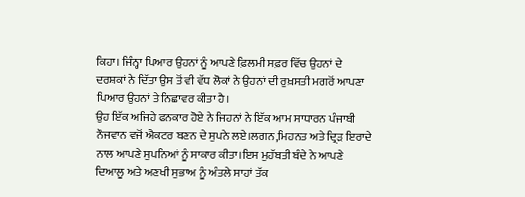ਕਿਹਾ। ਜਿੰਨ੍ਹਾ ਪਿਆਰ ਉਹਨਾਂ ਨੂੰ ਆਪਣੇ ਫ਼ਿਲਮੀ ਸਫ਼ਰ ਵਿੱਚ ਉਹਨਾਂ ਦੇ ਦਰਸ਼ਕਾਂ ਨੇ ਦਿੱਤਾ ਉਸ ਤੋਂ ਵੀ ਵੱਧ ਲੋਕਾਂ ਨੇ ਉਹਨਾਂ ਦੀ ਰੁਖ਼ਸਤੀ ਮਗਰੋਂ ਆਪਣਾ ਪਿਆਰ ਉਹਨਾਂ ਤੇ ਨਿਛਾਵਰ ਕੀਤਾ ਹੈ।
ਉਹ ਇੱਕ ਅਜਿਹੇ ਫਨਕਾਰ ਹੋਏ ਨੇ ਜਿਹਨਾਂ ਨੇ ਇੱਕ ਆਮ ਸਾਧਾਰਨ ਪੰਜਾਬੀ ਨੌਜਵਾਨ ਵਜੋਂ ਐਕਟਰ ਬਣਨ ਦੇ ਸੁਪਨੇ ਲਏ।ਲਗਨ,ਮਿਹਨਤ ਅਤੇ ਦ੍ਰਿੜ ਇਰਾਦੇ ਨਾਲ ਆਪਣੇ ਸੁਪਨਿਆਂ ਨੂੰ ਸਾਕਾਰ ਕੀਤਾ।ਇਸ ਮੁਹੱਬਤੀ ਬੰਦੇ ਨੇ ਆਪਣੇ ਦਿਆਲੂ ਅਤੇ ਅਣਖੀ ਸੁਭਾਅ ਨੂੰ ਅੰਤਲੇ ਸਾਹਾਂ ਤੱਕ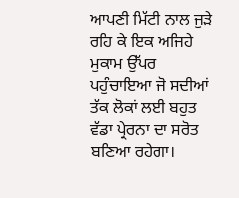ਆਪਣੀ ਮਿੱਟੀ ਨਾਲ ਜੁੜੇ ਰਹਿ ਕੇ ਇਕ ਅਜਿਹੇ ਮੁਕਾਮ ਉੱਪਰ ਪਹੁੰਚਾਇਆ ਜੋ ਸਦੀਆਂ ਤੱਕ ਲੋਕਾਂ ਲਈ ਬਹੁਤ ਵੱਡਾ ਪ੍ਰੇਰਨਾ ਦਾ ਸਰੋਤ ਬਣਿਆ ਰਹੇਗਾ।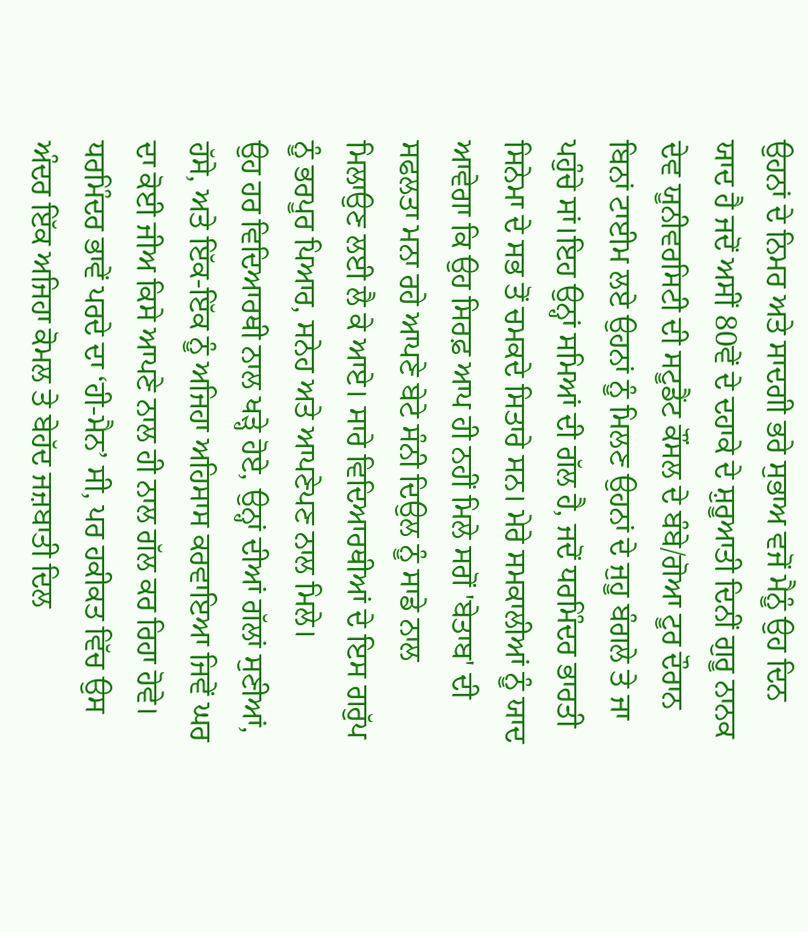ਉਹਨਾਂ ਦੇ ਨਿਮਰ ਅਤੇ ਸਾਦਗੀ ਭਰੇ ਸੁਭਾਅ ਵਜੋਂ ਮੈਨੂੰ ਉਹ ਦਿਨ ਯਾਦ ਹੈ ਜਦੋਂ ਅਸੀਂ 80ਵੇਂ ਦੇ ਦਹਾਕੇ ਦੇ ਸ਼ੁਰੂਆਤੀ ਦਿਨੀਂ ਗੁਰੂ ਨਾਨਕ ਦੇਵ ਯੂਨੀਵਰਸਿਟੀ ਦੀ ਸਟੂਡੈਂਟ ਕੌਂਸਲ ਦੇ ਬੰਬੇ/ਗੋਆ ਟੂਰ ਦੌਰਾਨ ਬਿਨਾਂ ਟਾਈਮ ਲਏ ਉਹਨਾਂ ਨੂੰ ਮਿਲਣ ਉਹਨਾਂ ਦੇ ਜੁਹੂ ਬੰਗਲੇ ਤੇ ਜਾ ਪਹੁੰਚੇ ਸਾਂ।ਇਹ ਉਨ੍ਹਾਂ ਸਮਿਆਂ ਦੀ ਗੱਲ ਹੈ, ਜਦੋਂ ਧਰਮਿੰਦਰ ਭਾਰਤੀ ਸਿਨੇਮਾ ਦੇ ਸਭ ਤੋਂ ਚਮਕਦੇ ਸਿਤਾਰੇ ਸਨ। ਮੇਰੇ ਸਮਕਾਲੀਆਂ ਨੂੰ ਯਾਦ ਆਵੇਗਾ ਕਿ ਉਹ ਸਿਰਫ਼ ਆਪ ਹੀ ਨਹੀਂ ਮਿਲੇ ਸਗੋਂ 'ਬੇਤਾਬ' ਦੀ ਸਫਲਤਾ ਮਨਾ ਰਹੇ ਆਪਣੇ ਬੇਟੇ ਸੰਨੀ ਦਿਉਲ ਨੂੰ ਸਾਡੇ ਨਾਲ ਮਿਲਾਉਣ ਲਈ ਲੈ ਕੇ ਆਏ। ਸਾਰੇ ਵਿਦਿਆਰਥੀਆਂ ਦੇ ਇਸ ਗਰੁੱਪ ਨੂੰ ਭਰਪੂਰ ਪਿਆਰ, ਸਨੇਹ ਅਤੇ ਆਪਣੇਪਣ ਨਾਲ ਮਿਲੇ।
ਉਹ ਹਰ ਵਿਦਿਆਰਥੀ ਨਾਲ ਖੜ੍ਹੇ ਹੋਏ, ਉਨ੍ਹਾਂ ਦੀਆਂ ਗੱਲਾਂ ਸੁਣੀਆਂ, ਹੱਸੇ, ਅਤੇ ਇੱਕ-ਇੱਕ ਨੂੰ ਅਜਿਹਾ ਅਹਿਸਾਸ ਕਰਵਾਇਆ ਜਿਵੇਂ ਘਰ ਦਾ ਕੋਈ ਜੀਅ ਕਿਸੇ ਆਪਣੇ ਨਾਲ ਹੀ ਨਾਲ ਗੱਲ ਕਰ ਰਿਹਾ ਹੋਵੇ।
ਧਰਮਿੰਦਰ ਭਾਵੇਂ ਪਰਦੇ ਦਾ ‘ਹੀ-ਮੈਨ’ ਸੀ, ਪਰ ਹਕੀਕਤ ਵਿੱਚ ਉਸ ਅੰਦਰ ਇੱਕ ਅਜਿਹਾ ਕੋਮਲ ਤੇ ਬੇਹੱਦ ਜਜ਼ਬਾਤੀ ਦਿਲ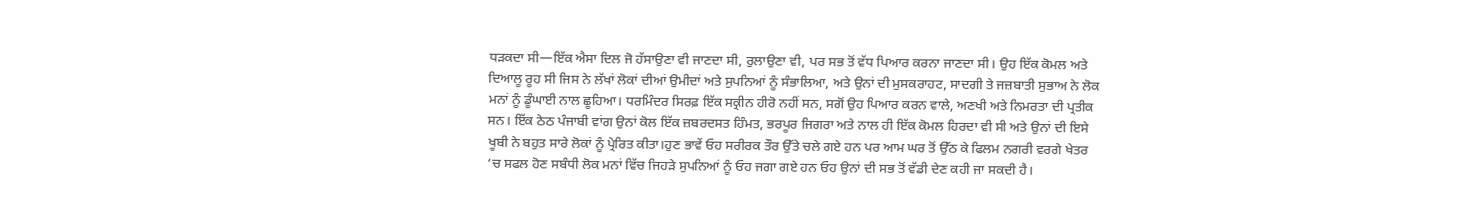ਧੜਕਦਾ ਸੀ—ਇੱਕ ਐਸਾ ਦਿਲ ਜੋ ਹੱਸਾਉਣਾ ਵੀ ਜਾਣਦਾ ਸੀ, ਰੁਲਾਉਣਾ ਵੀ, ਪਰ ਸਭ ਤੋਂ ਵੱਧ ਪਿਆਰ ਕਰਨਾ ਜਾਣਦਾ ਸੀ। ਉਹ ਇੱਕ ਕੋਮਲ ਅਤੇ ਦਿਆਲੂ ਰੂਹ ਸੀ ਜਿਸ ਨੇ ਲੱਖਾਂ ਲੋਕਾਂ ਦੀਆਂ ਉਮੀਦਾਂ ਅਤੇ ਸੁਪਨਿਆਂ ਨੂੰ ਸੰਭਾਲਿਆ, ਅਤੇ ਉਨਾਂ ਦੀ ਮੁਸਕਰਾਹਟ, ਸਾਦਗੀ ਤੇ ਜਜ਼ਬਾਤੀ ਸੁਭਾਅ ਨੇ ਲੋਕ ਮਨਾਂ ਨੂੰ ਡੂੰਘਾਈ ਨਾਲ ਛੂਹਿਆ। ਧਰਮਿੰਦਰ ਸਿਰਫ਼ ਇੱਕ ਸਕ੍ਰੀਨ ਹੀਰੋ ਨਹੀਂ ਸਨ, ਸਗੋਂ ਉਹ ਪਿਆਰ ਕਰਨ ਵਾਲੇ, ਅਣਖੀ ਅਤੇ ਨਿਮਰਤਾ ਦੀ ਪ੍ਰਤੀਕ ਸਨ। ਇੱਕ ਠੇਠ ਪੰਜਾਬੀ ਵਾਂਗ ਉਨਾਂ ਕੋਲ ਇੱਕ ਜ਼ਬਰਦਸਤ ਹਿੰਮਤ, ਭਰਪੂਰ ਜਿਗਰਾ ਅਤੇ ਨਾਲ ਹੀ ਇੱਕ ਕੋਮਲ ਹਿਰਦਾ ਵੀ ਸੀ ਅਤੇ ਉਨਾਂ ਦੀ ਇਸੇ ਖੂਬੀ ਨੇ ਬਹੁਤ ਸਾਰੇ ਲੋਕਾਂ ਨੂੰ ਪ੍ਰੇਰਿਤ ਕੀਤਾ।ਹੁਣ ਭਾਵੇਂ ਓਹ ਸਰੀਰਕ ਤੌਰ ਉੱਤੇ ਚਲੇ ਗਏ ਹਨ ਪਰ ਆਮ ਘਰ ਤੋਂ ਉੱਠ ਕੇ ਫਿਲਮ ਨਗਰੀ ਵਰਗੇ ਖੇਤਰ ‘ਚ ਸਫਲ ਹੋਣ ਸਬੰਧੀ ਲੋਕ ਮਨਾਂ ਵਿੱਚ ਜਿਹੜੇ ਸੁਪਨਿਆਂ ਨੂੰ ਓਹ ਜਗਾ ਗਏ ਹਨ ਓਹ ਉਨਾਂ ਦੀ ਸਭ ਤੋਂ ਵੱਡੀ ਦੇਣ ਕਹੀ ਜਾ ਸਕਦੀ ਹੈ।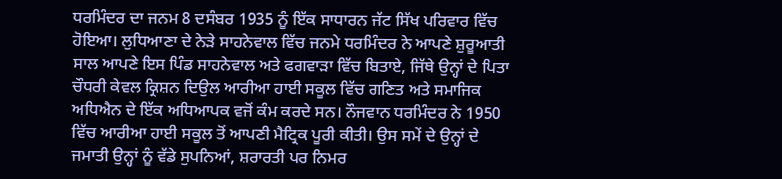ਧਰਮਿੰਦਰ ਦਾ ਜਨਮ 8 ਦਸੰਬਰ 1935 ਨੂੰ ਇੱਕ ਸਾਧਾਰਨ ਜੱਟ ਸਿੱਖ ਪਰਿਵਾਰ ਵਿੱਚ ਹੋਇਆ। ਲੁਧਿਆਣਾ ਦੇ ਨੇੜੇ ਸਾਹਨੇਵਾਲ ਵਿੱਚ ਜਨਮੇ ਧਰਮਿੰਦਰ ਨੇ ਆਪਣੇ ਸ਼ੁਰੂਆਤੀ ਸਾਲ ਆਪਣੇ ਇਸ ਪਿੰਡ ਸਾਹਨੇਵਾਲ ਅਤੇ ਫਗਵਾੜਾ ਵਿੱਚ ਬਿਤਾਏ, ਜਿੱਥੇ ਉਨ੍ਹਾਂ ਦੇ ਪਿਤਾ ਚੌਧਰੀ ਕੇਵਲ ਕ੍ਰਿਸ਼ਨ ਦਿਉਲ ਆਰੀਆ ਹਾਈ ਸਕੂਲ ਵਿੱਚ ਗਣਿਤ ਅਤੇ ਸਮਾਜਿਕ ਅਧਿਐਨ ਦੇ ਇੱਕ ਅਧਿਆਪਕ ਵਜੋਂ ਕੰਮ ਕਰਦੇ ਸਨ। ਨੌਜਵਾਨ ਧਰਮਿੰਦਰ ਨੇ 1950 ਵਿੱਚ ਆਰੀਆ ਹਾਈ ਸਕੂਲ ਤੋਂ ਆਪਣੀ ਮੈਟ੍ਰਿਕ ਪੂਰੀ ਕੀਤੀ। ਉਸ ਸਮੇਂ ਦੇ ਉਨ੍ਹਾਂ ਦੇ ਜਮਾਤੀ ਉਨ੍ਹਾਂ ਨੂੰ ਵੱਡੇ ਸੁਪਨਿਆਂ, ਸ਼ਰਾਰਤੀ ਪਰ ਨਿਮਰ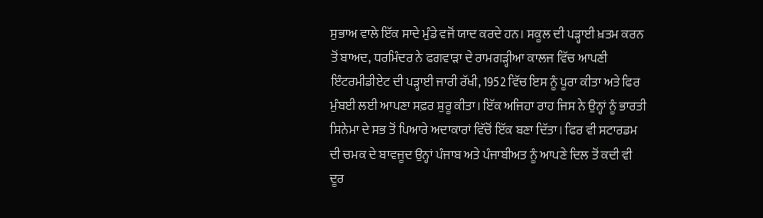ਸੁਭਾਅ ਵਾਲੇ ਇੱਕ ਸਾਦੇ ਮੁੰਡੇ ਵਜੋਂ ਯਾਦ ਕਰਦੇ ਹਨ। ਸਕੂਲ ਦੀ ਪੜ੍ਹਾਈ ਖ਼ਤਮ ਕਰਨ ਤੋਂ ਬਾਅਦ, ਧਰਮਿੰਦਰ ਨੇ ਫਗਵਾੜਾ ਦੇ ਰਾਮਗੜ੍ਹੀਆ ਕਾਲਜ ਵਿੱਚ ਆਪਣੀ ਇੰਟਰਮੀਡੀਏਟ ਦੀ ਪੜ੍ਹਾਈ ਜਾਰੀ ਰੱਖੀ, 1952 ਵਿੱਚ ਇਸ ਨੂੰ ਪੂਰਾ ਕੀਤਾ ਅਤੇ ਫਿਰ ਮੁੰਬਈ ਲਈ ਆਪਣਾ ਸਫ਼ਰ ਸ਼ੁਰੂ ਕੀਤਾ। ਇੱਕ ਅਜਿਹਾ ਰਾਹ ਜਿਸ ਨੇ ਉਨ੍ਹਾਂ ਨੂੰ ਭਾਰਤੀ ਸਿਨੇਮਾ ਦੇ ਸਭ ਤੋਂ ਪਿਆਰੇ ਅਦਾਕਾਰਾਂ ਵਿੱਚੋਂ ਇੱਕ ਬਣਾ ਦਿੱਤਾ। ਫਿਰ ਵੀ ਸਟਾਰਡਮ ਦੀ ਚਮਕ ਦੇ ਬਾਵਜੂਦ ਉਨ੍ਹਾਂ ਪੰਜਾਬ ਅਤੇ ਪੰਜਾਬੀਅਤ ਨੂੰ ਆਪਣੇ ਦਿਲ ਤੋਂ ਕਦੀ ਵੀ ਦੂਰ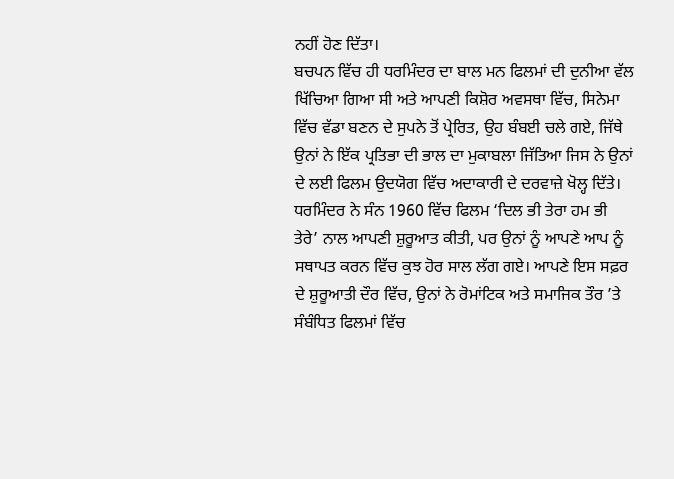ਨਹੀਂ ਹੋਣ ਦਿੱਤਾ।
ਬਚਪਨ ਵਿੱਚ ਹੀ ਧਰਮਿੰਦਰ ਦਾ ਬਾਲ ਮਨ ਫਿਲਮਾਂ ਦੀ ਦੁਨੀਆ ਵੱਲ ਖਿੱਚਿਆ ਗਿਆ ਸੀ ਅਤੇ ਆਪਣੀ ਕਿਸ਼ੋਰ ਅਵਸਥਾ ਵਿੱਚ, ਸਿਨੇਮਾ ਵਿੱਚ ਵੱਡਾ ਬਣਨ ਦੇ ਸੁਪਨੇ ਤੋਂ ਪ੍ਰੇਰਿਤ, ਉਹ ਬੰਬਈ ਚਲੇ ਗਏ, ਜਿੱਥੇ ਉਨਾਂ ਨੇ ਇੱਕ ਪ੍ਰਤਿਭਾ ਦੀ ਭਾਲ ਦਾ ਮੁਕਾਬਲਾ ਜਿੱਤਿਆ ਜਿਸ ਨੇ ਉਨਾਂ ਦੇ ਲਈ ਫਿਲਮ ਉਦਯੋਗ ਵਿੱਚ ਅਦਾਕਾਰੀ ਦੇ ਦਰਵਾਜ਼ੇ ਖੋਲ੍ਹ ਦਿੱਤੇ।
ਧਰਮਿੰਦਰ ਨੇ ਸੰਨ 1960 ਵਿੱਚ ਫਿਲਮ ‘ਦਿਲ ਭੀ ਤੇਰਾ ਹਮ ਭੀ ਤੇਰੇ’ ਨਾਲ ਆਪਣੀ ਸ਼ੁਰੂਆਤ ਕੀਤੀ, ਪਰ ਉਨਾਂ ਨੂੰ ਆਪਣੇ ਆਪ ਨੂੰ ਸਥਾਪਤ ਕਰਨ ਵਿੱਚ ਕੁਝ ਹੋਰ ਸਾਲ ਲੱਗ ਗਏ। ਆਪਣੇ ਇਸ ਸਫ਼ਰ ਦੇ ਸ਼ੁਰੂਆਤੀ ਦੌਰ ਵਿੱਚ, ਉਨਾਂ ਨੇ ਰੋਮਾਂਟਿਕ ਅਤੇ ਸਮਾਜਿਕ ਤੌਰ ’ਤੇ ਸੰਬੰਧਿਤ ਫਿਲਮਾਂ ਵਿੱਚ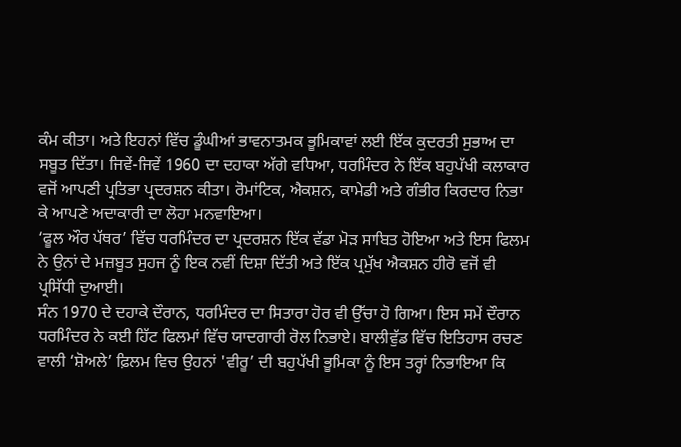ਕੰਮ ਕੀਤਾ। ਅਤੇ ਇਹਨਾਂ ਵਿੱਚ ਡੂੰਘੀਆਂ ਭਾਵਨਾਤਮਕ ਭੂਮਿਕਾਵਾਂ ਲਈ ਇੱਕ ਕੁਦਰਤੀ ਸੁਭਾਅ ਦਾ ਸਬੂਤ ਦਿੱਤਾ। ਜਿਵੇਂ-ਜਿਵੇਂ 1960 ਦਾ ਦਹਾਕਾ ਅੱਗੇ ਵਧਿਆ, ਧਰਮਿੰਦਰ ਨੇ ਇੱਕ ਬਹੁਪੱਖੀ ਕਲਾਕਾਰ ਵਜੋਂ ਆਪਣੀ ਪ੍ਰਤਿਭਾ ਪ੍ਰਦਰਸ਼ਨ ਕੀਤਾ। ਰੋਮਾਂਟਿਕ, ਐਕਸ਼ਨ, ਕਾਮੇਡੀ ਅਤੇ ਗੰਭੀਰ ਕਿਰਦਾਰ ਨਿਭਾ ਕੇ ਆਪਣੇ ਅਦਾਕਾਰੀ ਦਾ ਲੋਹਾ ਮਨਵਾਇਆ।
‘ਫੂਲ ਔਰ ਪੱਥਰ’ ਵਿੱਚ ਧਰਮਿੰਦਰ ਦਾ ਪ੍ਰਦਰਸ਼ਨ ਇੱਕ ਵੱਡਾ ਮੋੜ ਸਾਬਿਤ ਹੋਇਆ ਅਤੇ ਇਸ ਫਿਲਮ ਨੇ ਉਨਾਂ ਦੇ ਮਜ਼ਬੂਤ ਸੁਹਜ ਨੂੰ ਇਕ ਨਵੀਂ ਦਿਸ਼ਾ ਦਿੱਤੀ ਅਤੇ ਇੱਕ ਪ੍ਰਮੁੱਖ ਐਕਸ਼ਨ ਹੀਰੋ ਵਜੋਂ ਵੀ ਪ੍ਰਸਿੱਧੀ ਦੁਆਈ।
ਸੰਨ 1970 ਦੇ ਦਹਾਕੇ ਦੌਰਾਨ, ਧਰਮਿੰਦਰ ਦਾ ਸਿਤਾਰਾ ਹੋਰ ਵੀ ਉੱਚਾ ਹੋ ਗਿਆ। ਇਸ ਸਮੇਂ ਦੌਰਾਨ ਧਰਮਿੰਦਰ ਨੇ ਕਈ ਹਿੱਟ ਫਿਲਮਾਂ ਵਿੱਚ ਯਾਦਗਾਰੀ ਰੋਲ ਨਿਭਾਏ। ਬਾਲੀਵੁੱਡ ਵਿੱਚ ਇਤਿਹਾਸ ਰਚਣ ਵਾਲੀ ‘ਸ਼ੋਅਲੇ’ ਫ਼ਿਲਮ ਵਿਚ ਉਹਨਾਂ 'ਵੀਰੂ’ ਦੀ ਬਹੁਪੱਖੀ ਭੂਮਿਕਾ ਨੂੰ ਇਸ ਤਰ੍ਹਾਂ ਨਿਭਾਇਆ ਕਿ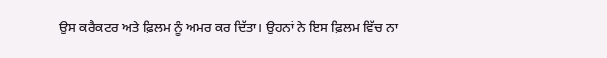ਉਸ ਕਰੈਕਟਰ ਅਤੇ ਫ਼ਿਲਮ ਨੂੰ ਅਮਰ ਕਰ ਦਿੱਤਾ। ਉਹਨਾਂ ਨੇ ਇਸ ਫ਼ਿਲਮ ਵਿੱਚ ਨਾ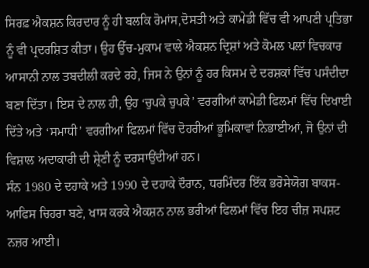ਸਿਰਫ਼ ਐਕਸ਼ਨ ਕਿਰਦਾਰ ਨੂੰ ਹੀ ਬਲਕਿ ਰੋਮਾਂਸ,ਦੋਸਤੀ ਅਤੇ ਕਾਮੇਡੀ ਵਿੱਚ ਵੀ ਆਪਣੀ ਪ੍ਰਤਿਭਾ ਨੂੰ ਵੀ ਪ੍ਰਦਰਸ਼ਿਤ ਕੀਤਾ। ਉਹ ਉੱਚ-ਮੁਕਾਮ ਵਾਲੇ ਐਕਸ਼ਨ ਦ੍ਰਿਸ਼ਾਂ ਅਤੇ ਕੋਮਲ ਪਲਾਂ ਵਿਚਕਾਰ ਆਸਾਨੀ ਨਾਲ ਤਬਦੀਲੀ ਕਰਦੇ ਰਹੇ, ਜਿਸ ਨੇ ਉਨਾਂ ਨੂੰ ਹਰ ਕਿਸਮ ਦੇ ਦਰਸ਼ਕਾਂ ਵਿੱਚ ਪਸੰਦੀਦਾ ਬਣਾ ਦਿੱਤਾ। ਇਸ ਦੇ ਨਾਲ ਹੀ, ਉਹ ‘ਚੁਪਕੇ ਚੁਪਕੇ’ ਵਰਗੀਆਂ ਕਾਮੇਡੀ ਫਿਲਮਾਂ ਵਿੱਚ ਦਿਖਾਈ ਦਿੱਤੇ ਅਤੇ ‘ਸਮਾਧੀ’ ਵਰਗੀਆਂ ਫਿਲਮਾਂ ਵਿੱਚ ਦੋਹਰੀਆਂ ਭੂਮਿਕਾਵਾਂ ਨਿਭਾਈਆਂ, ਜੋ ਉਨਾਂ ਦੀ ਵਿਸ਼ਾਲ ਅਦਾਕਾਰੀ ਦੀ ਸ਼੍ਰੇਣੀ ਨੂੰ ਦਰਸਾਉਂਦੀਆਂ ਹਨ।
ਸੰਨ 1980 ਦੇ ਦਹਾਕੇ ਅਤੇ 1990 ਦੇ ਦਹਾਕੇ ਦੌਰਾਨ, ਧਰਮਿੰਦਰ ਇੱਕ ਭਰੋਸੇਯੋਗ ਬਾਕਸ-ਆਫਿਸ ਚਿਹਰਾ ਬਣੇ, ਖਾਸ ਕਰਕੇ ਐਕਸ਼ਨ ਨਾਲ ਭਰੀਆਂ ਫਿਲਮਾਂ ਵਿੱਚ ਇਹ ਚੀਜ਼ ਸਪਸ਼ਟ ਨਜ਼ਰ ਆਈ।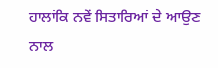ਹਾਲਾਂਕਿ ਨਵੇਂ ਸਿਤਾਰਿਆਂ ਦੇ ਆਉਣ ਨਾਲ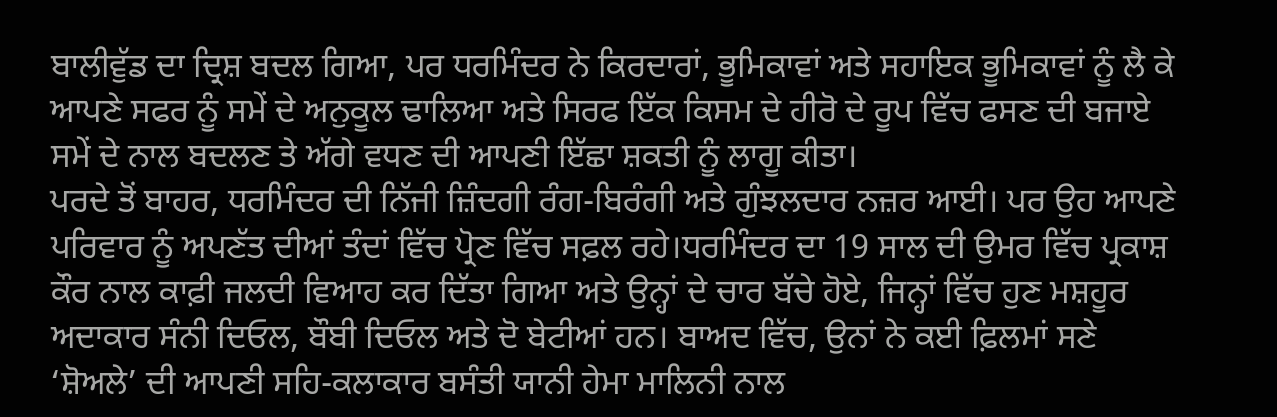ਬਾਲੀਵੁੱਡ ਦਾ ਦ੍ਰਿਸ਼ ਬਦਲ ਗਿਆ, ਪਰ ਧਰਮਿੰਦਰ ਨੇ ਕਿਰਦਾਰਾਂ, ਭੂਮਿਕਾਵਾਂ ਅਤੇ ਸਹਾਇਕ ਭੂਮਿਕਾਵਾਂ ਨੂੰ ਲੈ ਕੇ ਆਪਣੇ ਸਫਰ ਨੂੰ ਸਮੇਂ ਦੇ ਅਨੁਕੂਲ ਢਾਲਿਆ ਅਤੇ ਸਿਰਫ ਇੱਕ ਕਿਸਮ ਦੇ ਹੀਰੋ ਦੇ ਰੂਪ ਵਿੱਚ ਫਸਣ ਦੀ ਬਜਾਏ ਸਮੇਂ ਦੇ ਨਾਲ ਬਦਲਣ ਤੇ ਅੱਗੇ ਵਧਣ ਦੀ ਆਪਣੀ ਇੱਛਾ ਸ਼ਕਤੀ ਨੂੰ ਲਾਗੂ ਕੀਤਾ।
ਪਰਦੇ ਤੋਂ ਬਾਹਰ, ਧਰਮਿੰਦਰ ਦੀ ਨਿੱਜੀ ਜ਼ਿੰਦਗੀ ਰੰਗ-ਬਿਰੰਗੀ ਅਤੇ ਗੁੰਝਲਦਾਰ ਨਜ਼ਰ ਆਈ। ਪਰ ਉਹ ਆਪਣੇ ਪਰਿਵਾਰ ਨੂੰ ਅਪਣੱਤ ਦੀਆਂ ਤੰਦਾਂ ਵਿੱਚ ਪ੍ਰੋਣ ਵਿੱਚ ਸਫ਼ਲ ਰਹੇ।ਧਰਮਿੰਦਰ ਦਾ 19 ਸਾਲ ਦੀ ਉਮਰ ਵਿੱਚ ਪ੍ਰਕਾਸ਼ ਕੌਰ ਨਾਲ ਕਾਫ਼ੀ ਜਲਦੀ ਵਿਆਹ ਕਰ ਦਿੱਤਾ ਗਿਆ ਅਤੇ ਉਨ੍ਹਾਂ ਦੇ ਚਾਰ ਬੱਚੇ ਹੋਏ, ਜਿਨ੍ਹਾਂ ਵਿੱਚ ਹੁਣ ਮਸ਼ਹੂਰ ਅਦਾਕਾਰ ਸੰਨੀ ਦਿਓਲ, ਬੌਬੀ ਦਿਓਲ ਅਤੇ ਦੋ ਬੇਟੀਆਂ ਹਨ। ਬਾਅਦ ਵਿੱਚ, ਉਨਾਂ ਨੇ ਕਈ ਫ਼ਿਲਮਾਂ ਸਣੇ ‘ਸ਼ੋਅਲੇ’ ਦੀ ਆਪਣੀ ਸਹਿ-ਕਲਾਕਾਰ ਬਸੰਤੀ ਯਾਨੀ ਹੇਮਾ ਮਾਲਿਨੀ ਨਾਲ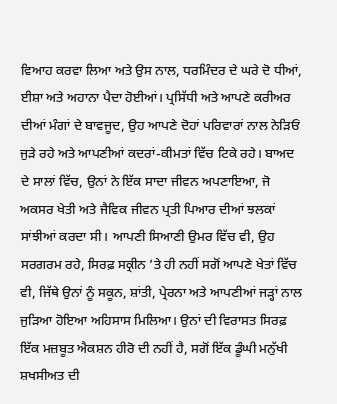ਵਿਆਹ ਕਰਵਾ ਲਿਆ ਅਤੇ ਉਸ ਨਾਲ, ਧਰਮਿੰਦਰ ਦੇ ਘਰੇ ਦੋ ਧੀਆਂ, ਈਸ਼ਾ ਅਤੇ ਅਹਾਨਾ ਪੈਦਾ ਹੋਈਆਂ। ਪ੍ਰਸਿੱਧੀ ਅਤੇ ਆਪਣੇ ਕਰੀਅਰ ਦੀਆਂ ਮੰਗਾਂ ਦੇ ਬਾਵਜੂਦ, ਉਹ ਆਪਣੇ ਦੋਹਾਂ ਪਰਿਵਾਰਾਂ ਨਾਲ ਨੇੜਿਓਂ ਜੁੜੇ ਰਹੇ ਅਤੇ ਆਪਣੀਆਂ ਕਦਰਾਂ-ਕੀਮਤਾਂ ਵਿੱਚ ਟਿਕੇ ਰਹੇ। ਬਾਅਦ ਦੇ ਸਾਲਾਂ ਵਿੱਚ, ਉਨਾਂ ਨੇ ਇੱਕ ਸਾਦਾ ਜੀਵਨ ਅਪਣਾਇਆ, ਜੋ ਅਕਸਰ ਖੇਤੀ ਅਤੇ ਜੈਵਿਕ ਜੀਵਨ ਪ੍ਰਤੀ ਪਿਆਰ ਦੀਆਂ ਝਲਕਾਂ ਸਾਂਝੀਆਂ ਕਰਦਾ ਸੀ। ਆਪਣੀ ਸਿਆਣੀ ਉਮਰ ਵਿੱਚ ਵੀ, ਉਹ ਸਰਗਰਮ ਰਹੇ, ਸਿਰਫ਼ ਸਕ੍ਰੀਨ ’ਤੇ ਹੀ ਨਹੀਂ ਸਗੋਂ ਆਪਣੇ ਖੇਤਾਂ ਵਿੱਚ ਵੀ, ਜਿੱਥੇ ਉਨਾਂ ਨੂੰ ਸਕੂਨ, ਸ਼ਾਂਤੀ, ਪ੍ਰੇਰਨਾ ਅਤੇ ਆਪਣੀਆਂ ਜੜ੍ਹਾਂ ਨਾਲ ਜੁੜਿਆ ਹੋਇਆ ਅਹਿਸਾਸ ਮਿਲਿਆ। ਉਨਾਂ ਦੀ ਵਿਰਾਸਤ ਸਿਰਫ਼ ਇੱਕ ਮਜ਼ਬੂਤ ਐਕਸ਼ਨ ਹੀਰੋ ਦੀ ਨਹੀਂ ਹੈ, ਸਗੋਂ ਇੱਕ ਡੂੰਘੀ ਮਨੁੱਖੀ ਸ਼ਖਸੀਅਤ ਦੀ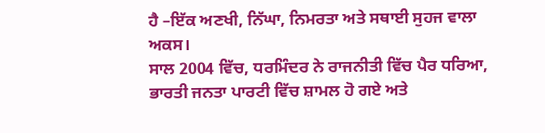ਹੈ –ਇੱਕ ਅਣਖੀ, ਨਿੱਘਾ, ਨਿਮਰਤਾ ਅਤੇ ਸਥਾਈ ਸੁਹਜ ਵਾਲਾ ਅਕਸ।
ਸਾਲ 2004 ਵਿੱਚ, ਧਰਮਿੰਦਰ ਨੇ ਰਾਜਨੀਤੀ ਵਿੱਚ ਪੈਰ ਧਰਿਆ, ਭਾਰਤੀ ਜਨਤਾ ਪਾਰਟੀ ਵਿੱਚ ਸ਼ਾਮਲ ਹੋ ਗਏ ਅਤੇ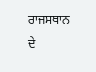ਰਾਜਸਥਾਨ ਦੇ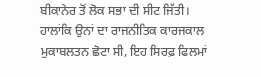ਬੀਕਾਨੇਰ ਤੋਂ ਲੋਕ ਸਭਾ ਦੀ ਸੀਟ ਜਿੱਤੀ। ਹਾਲਾਂਕਿ ਉਨਾਂ ਦਾ ਰਾਜਨੀਤਿਕ ਕਾਰਜਕਾਲ ਮੁਕਾਬਲਤਨ ਛੋਟਾ ਸੀ, ਇਹ ਸਿਰਫ਼ ਫਿਲਮਾਂ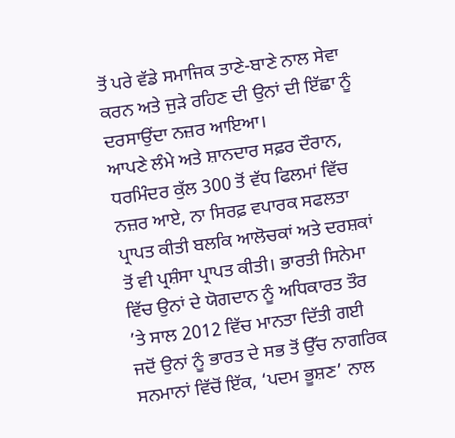ਤੋਂ ਪਰੇ ਵੱਡੇ ਸਮਾਜਿਕ ਤਾਣੇ-ਬਾਣੇ ਨਾਲ ਸੇਵਾ ਕਰਨ ਅਤੇ ਜੁੜੇ ਰਹਿਣ ਦੀ ਉਨਾਂ ਦੀ ਇੱਛਾ ਨੂੰ ਦਰਸਾਉਂਦਾ ਨਜ਼ਰ ਆਇਆ।
ਆਪਣੇ ਲੰਮੇ ਅਤੇ ਸ਼ਾਨਦਾਰ ਸਫ਼ਰ ਦੌਰਾਨ, ਧਰਮਿੰਦਰ ਕੁੱਲ 300 ਤੋਂ ਵੱਧ ਫਿਲਮਾਂ ਵਿੱਚ ਨਜ਼ਰ ਆਏ, ਨਾ ਸਿਰਫ਼ ਵਪਾਰਕ ਸਫਲਤਾ ਪ੍ਰਾਪਤ ਕੀਤੀ ਬਲਕਿ ਆਲੋਚਕਾਂ ਅਤੇ ਦਰਸ਼ਕਾਂ ਤੋਂ ਵੀ ਪ੍ਰਸ਼ੰਸਾ ਪ੍ਰਾਪਤ ਕੀਤੀ। ਭਾਰਤੀ ਸਿਨੇਮਾ ਵਿੱਚ ਉਨਾਂ ਦੇ ਯੋਗਦਾਨ ਨੂੰ ਅਧਿਕਾਰਤ ਤੌਰ ’ਤੇ ਸਾਲ 2012 ਵਿੱਚ ਮਾਨਤਾ ਦਿੱਤੀ ਗਈ ਜਦੋਂ ਉਨਾਂ ਨੂੰ ਭਾਰਤ ਦੇ ਸਭ ਤੋਂ ਉੱਚ ਨਾਗਰਿਕ ਸਨਮਾਨਾਂ ਵਿੱਚੋਂ ਇੱਕ, ‘ਪਦਮ ਭੂਸ਼ਣ’ ਨਾਲ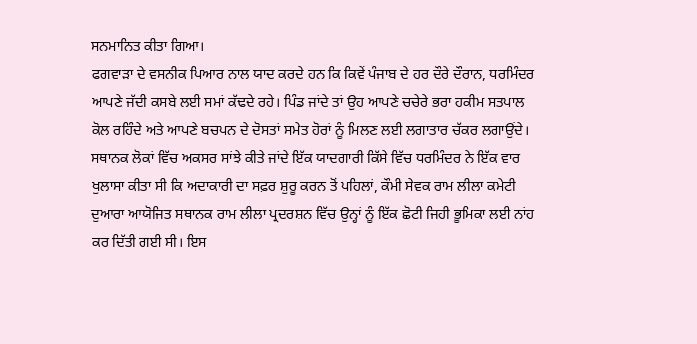ਸਨਮਾਨਿਤ ਕੀਤਾ ਗਿਆ।
ਫਗਵਾੜਾ ਦੇ ਵਸਨੀਕ ਪਿਆਰ ਨਾਲ ਯਾਦ ਕਰਦੇ ਹਨ ਕਿ ਕਿਵੇਂ ਪੰਜਾਬ ਦੇ ਹਰ ਦੌਰੇ ਦੌਰਾਨ, ਧਰਮਿੰਦਰ ਆਪਣੇ ਜੱਦੀ ਕਸਬੇ ਲਈ ਸਮਾਂ ਕੱਢਦੇ ਰਹੇ। ਪਿੰਡ ਜਾਂਦੇ ਤਾਂ ਉਹ ਆਪਣੇ ਚਚੇਰੇ ਭਰਾ ਹਕੀਮ ਸਤਪਾਲ ਕੋਲ ਰਹਿੰਦੇ ਅਤੇ ਆਪਣੇ ਬਚਪਨ ਦੇ ਦੋਸਤਾਂ ਸਮੇਤ ਹੋਰਾਂ ਨੂੰ ਮਿਲਣ ਲਈ ਲਗਾਤਾਰ ਚੱਕਰ ਲਗਾਉਂਦੇ। ਸਥਾਨਕ ਲੋਕਾਂ ਵਿੱਚ ਅਕਸਰ ਸਾਂਝੇ ਕੀਤੇ ਜਾਂਦੇ ਇੱਕ ਯਾਦਗਾਰੀ ਕਿੱਸੇ ਵਿੱਚ ਧਰਮਿੰਦਰ ਨੇ ਇੱਕ ਵਾਰ ਖੁਲਾਸਾ ਕੀਤਾ ਸੀ ਕਿ ਅਦਾਕਾਰੀ ਦਾ ਸਫ਼ਰ ਸ਼ੁਰੂ ਕਰਨ ਤੋਂ ਪਹਿਲਾਂ, ਕੌਮੀ ਸੇਵਕ ਰਾਮ ਲੀਲਾ ਕਮੇਟੀ ਦੁਆਰਾ ਆਯੋਜਿਤ ਸਥਾਨਕ ਰਾਮ ਲੀਲਾ ਪ੍ਰਦਰਸ਼ਨ ਵਿੱਚ ਉਨ੍ਹਾਂ ਨੂੰ ਇੱਕ ਛੋਟੀ ਜਿਹੀ ਭੂਮਿਕਾ ਲਈ ਨਾਂਹ ਕਰ ਦਿੱਤੀ ਗਈ ਸੀ। ਇਸ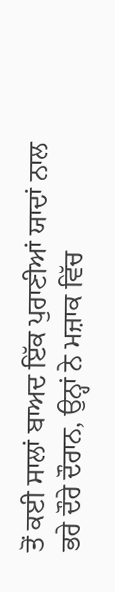ਤੋਂ ਕਈ ਸਾਲਾਂ ਬਾਅਦ ਇੱਕ ਪੁਰਾਣੀਆਂ ਯਾਦਾਂ ਨਾਲ ਭਰੇ ਦੌਰੇ ਦੌਰਾਨ, ਉਨ੍ਹਾਂ ਨੇ ਮਜ਼ਾਕ ਵਿੱਚ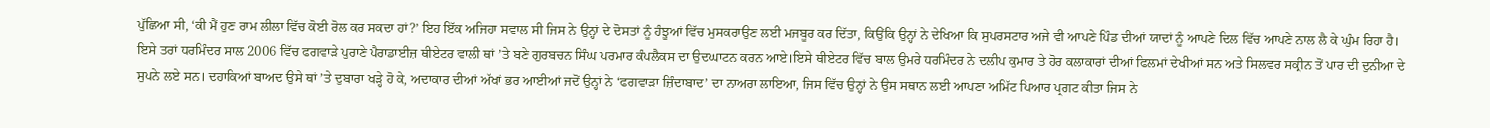ਪੁੱਛਿਆ ਸੀ, ‘ਕੀ ਮੈਂ ਹੁਣ ਰਾਮ ਲੀਲਾ ਵਿੱਚ ਕੋਈ ਰੋਲ ਕਰ ਸਕਦਾ ਹਾਂ?’ ਇਹ ਇੱਕ ਅਜਿਹਾ ਸਵਾਲ ਸੀ ਜਿਸ ਨੇ ਉਨ੍ਹਾਂ ਦੇ ਦੋਸਤਾਂ ਨੂੰ ਹੰਝੂਆਂ ਵਿੱਚ ਮੁਸਕਰਾਉਣ ਲਈ ਮਜਬੂਰ ਕਰ ਦਿੱਤਾ, ਕਿਉਂਕਿ ਉਨ੍ਹਾਂ ਨੇ ਦੇਖਿਆ ਕਿ ਸੁਪਰਸਟਾਰ ਅਜੇ ਵੀ ਆਪਣੇ ਪਿੰਡ ਦੀਆਂ ਯਾਦਾਂ ਨੂੰ ਆਪਣੇ ਦਿਲ ਵਿੱਚ ਆਪਣੇ ਨਾਲ ਲੈ ਕੇ ਘੁੰਮ ਰਿਹਾ ਹੈ।
ਇਸੇ ਤਰਾਂ ਧਰਮਿੰਦਰ ਸਾਲ 2006 ਵਿੱਚ ਫਗਵਾੜੇ ਪੁਰਾਣੇ ਪੈਰਾਡਾਈਜ਼ ਥੀਏਟਰ ਵਾਲੀ ਥਾਂ ’ਤੇ ਬਣੇ ਗੁਰਬਚਨ ਸਿੰਘ ਪਰਮਾਰ ਕੰਪਲੈਕਸ ਦਾ ਉਦਘਾਟਨ ਕਰਨ ਆਏ।ਇਸੇ ਥੀਏਟਰ ਵਿੱਚ ਬਾਲ ਉਮਰੇ ਧਰਮਿੰਦਰ ਨੇ ਦਲੀਪ ਕੁਮਾਰ ਤੇ ਹੋਰ ਕਲਾਕਾਰਾਂ ਦੀਆਂ ਫਿਲਮਾਂ ਦੇਖੀਆਂ ਸਨ ਅਤੇ ਸਿਲਵਰ ਸਕ੍ਰੀਨ ਤੋਂ ਪਾਰ ਦੀ ਦੁਨੀਆ ਦੇ ਸੁਪਨੇ ਲਏ ਸਨ। ਦਹਾਕਿਆਂ ਬਾਅਦ ਉਸੇ ਥਾਂ ’ਤੇ ਦੁਬਾਰਾ ਖੜ੍ਹੇ ਹੋ ਕੇ, ਅਦਾਕਾਰ ਦੀਆਂ ਅੱਖਾਂ ਭਰ ਆਈਆਂ ਜਦੋਂ ਉਨ੍ਹਾਂ ਨੇ ‘ਫਗਵਾੜਾ ਜ਼ਿੰਦਾਬਾਦ’ ਦਾ ਨਾਅਰਾ ਲਾਇਆ, ਜਿਸ ਵਿੱਚ ਉਨ੍ਹਾਂ ਨੇ ਉਸ ਸਥਾਨ ਲਈ ਆਪਣਾ ਅਮਿੱਟ ਪਿਆਰ ਪ੍ਰਗਟ ਕੀਤਾ ਜਿਸ ਨੇ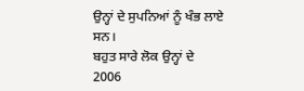ਉਨ੍ਹਾਂ ਦੇ ਸੁਪਨਿਆਂ ਨੂੰ ਖੰਭ ਲਾਏ ਸਨ।
ਬਹੁਤ ਸਾਰੇ ਲੋਕ ਉਨ੍ਹਾਂ ਦੇ 2006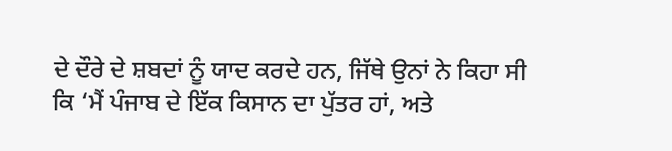ਦੇ ਦੌਰੇ ਦੇ ਸ਼ਬਦਾਂ ਨੂੰ ਯਾਦ ਕਰਦੇ ਹਨ, ਜਿੱਥੇ ਉਨਾਂ ਨੇ ਕਿਹਾ ਸੀ ਕਿ ‘ਮੈਂ ਪੰਜਾਬ ਦੇ ਇੱਕ ਕਿਸਾਨ ਦਾ ਪੁੱਤਰ ਹਾਂ, ਅਤੇ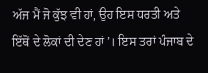ਅੱਜ ਮੈਂ ਜੋ ਕੁੱਝ ਵੀ ਹਾਂ, ਉਹ ਇਸ ਧਰਤੀ ਅਤੇ ਇੱਥੋਂ ਦੇ ਲੋਕਾਂ ਦੀ ਦੇਣ ਹਾਂ’। ਇਸ ਤਰਾਂ ਪੰਜਾਬ ਦੇ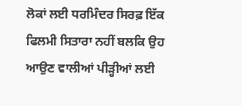ਲੋਕਾਂ ਲਈ ਧਰਮਿੰਦਰ ਸਿਰਫ਼ ਇੱਕ ਫਿਲਮੀ ਸਿਤਾਰਾ ਨਹੀਂ ਬਲਕਿ ਉਹ ਆਉਣ ਵਾਲੀਆਂ ਪੀੜ੍ਹੀਆਂ ਲਈ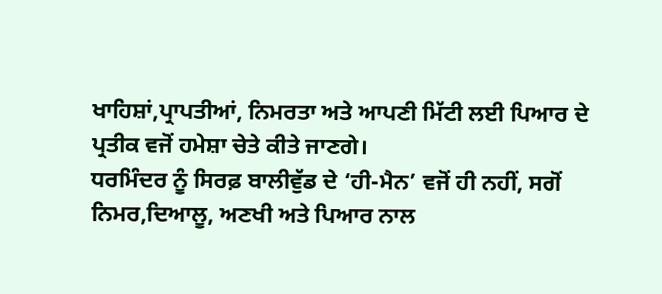ਖਾਹਿਸ਼ਾਂ,ਪ੍ਰਾਪਤੀਆਂ, ਨਿਮਰਤਾ ਅਤੇ ਆਪਣੀ ਮਿੱਟੀ ਲਈ ਪਿਆਰ ਦੇ ਪ੍ਰਤੀਕ ਵਜੋਂ ਹਮੇਸ਼ਾ ਚੇਤੇ ਕੀਤੇ ਜਾਣਗੇ।
ਧਰਮਿੰਦਰ ਨੂੰ ਸਿਰਫ਼ ਬਾਲੀਵੁੱਡ ਦੇ ‘ਹੀ-ਮੈਨ’ ਵਜੋਂ ਹੀ ਨਹੀਂ, ਸਗੋਂ ਨਿਮਰ,ਦਿਆਲੂ, ਅਣਖੀ ਅਤੇ ਪਿਆਰ ਨਾਲ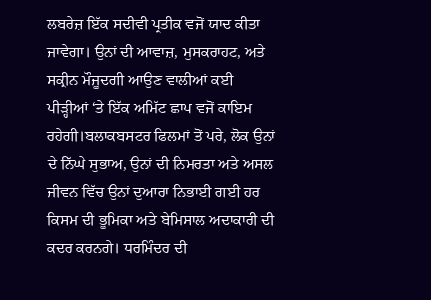ਲਬਰੇਜ਼ ਇੱਕ ਸਦੀਵੀ ਪ੍ਰਤੀਕ ਵਜੋਂ ਯਾਦ ਕੀਤਾ ਜਾਵੇਗਾ। ਉਨਾਂ ਦੀ ਆਵਾਜ਼, ਮੁਸਕਰਾਹਟ, ਅਤੇ ਸਕ੍ਰੀਨ ਮੌਜੂਦਗੀ ਆਉਣ ਵਾਲੀਆਂ ਕਈ ਪੀੜ੍ਹੀਆਂ ‘ਤੇ ਇੱਕ ਅਮਿੱਟ ਛਾਪ ਵਜੋਂ ਕਾਇਮ ਰਹੇਗੀ।ਬਲਾਕਬਸਟਰ ਫਿਲਮਾਂ ਤੋਂ ਪਰੇ, ਲੋਕ ਉਨਾਂ ਦੇ ਨਿੱਘੇ ਸੁਭਾਅ, ਉਨਾਂ ਦੀ ਨਿਮਰਤਾ ਅਤੇ ਅਸਲ ਜੀਵਨ ਵਿੱਚ ਉਨਾਂ ਦੁਆਰਾ ਨਿਭਾਈ ਗਈ ਹਰ ਕਿਸਮ ਦੀ ਭੂਮਿਕਾ ਅਤੇ ਬੇਮਿਸਾਲ ਅਦਾਕਾਰੀ ਦੀ ਕਦਰ ਕਰਨਗੇ। ਧਰਮਿੰਦਰ ਦੀ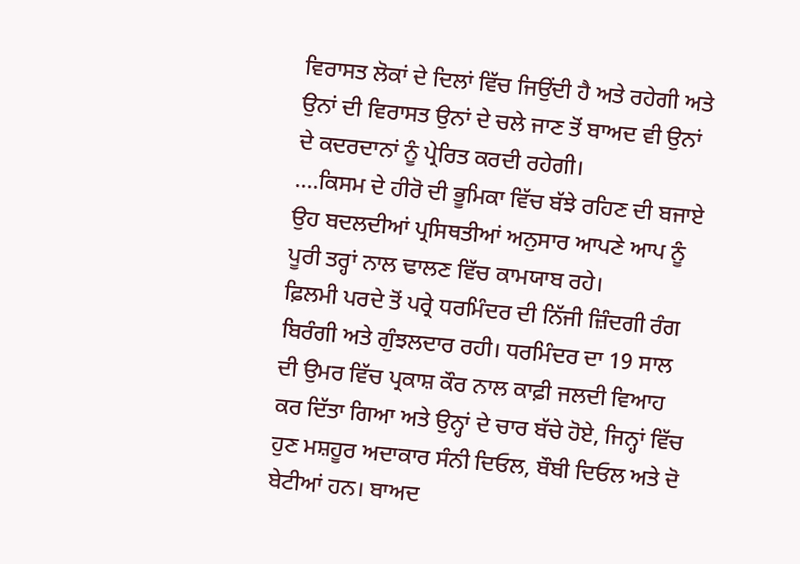ਵਿਰਾਸਤ ਲੋਕਾਂ ਦੇ ਦਿਲਾਂ ਵਿੱਚ ਜਿਉਂਦੀ ਹੈ ਅਤੇ ਰਹੇਗੀ ਅਤੇ ਉਨਾਂ ਦੀ ਵਿਰਾਸਤ ਉਨਾਂ ਦੇ ਚਲੇ ਜਾਣ ਤੋਂ ਬਾਅਦ ਵੀ ਉਨਾਂ ਦੇ ਕਦਰਦਾਨਾਂ ਨੂੰ ਪ੍ਰੇਰਿਤ ਕਰਦੀ ਰਹੇਗੀ।
....ਕਿਸਮ ਦੇ ਹੀਰੋ ਦੀ ਭੂਮਿਕਾ ਵਿੱਚ ਬੱਝੇ ਰਹਿਣ ਦੀ ਬਜਾਏ ਉਹ ਬਦਲਦੀਆਂ ਪ੍ਰਸਿਥਤੀਆਂ ਅਨੁਸਾਰ ਆਪਣੇ ਆਪ ਨੂੰ ਪੂਰੀ ਤਰ੍ਹਾਂ ਨਾਲ ਢਾਲਣ ਵਿੱਚ ਕਾਮਯਾਬ ਰਹੇ।
ਫ਼ਿਲਮੀ ਪਰਦੇ ਤੋਂ ਪਰ੍ਰੇ ਧਰਮਿੰਦਰ ਦੀ ਨਿੱਜੀ ਜ਼ਿੰਦਗੀ ਰੰਗ ਬਿਰੰਗੀ ਅਤੇ ਗੁੰਝਲਦਾਰ ਰਹੀ। ਧਰਮਿੰਦਰ ਦਾ 19 ਸਾਲ ਦੀ ਉਮਰ ਵਿੱਚ ਪ੍ਰਕਾਸ਼ ਕੌਰ ਨਾਲ ਕਾਫ਼ੀ ਜਲਦੀ ਵਿਆਹ ਕਰ ਦਿੱਤਾ ਗਿਆ ਅਤੇ ਉਨ੍ਹਾਂ ਦੇ ਚਾਰ ਬੱਚੇ ਹੋਏ, ਜਿਨ੍ਹਾਂ ਵਿੱਚ ਹੁਣ ਮਸ਼ਹੂਰ ਅਦਾਕਾਰ ਸੰਨੀ ਦਿਓਲ, ਬੌਬੀ ਦਿਓਲ ਅਤੇ ਦੋ ਬੇਟੀਆਂ ਹਨ। ਬਾਅਦ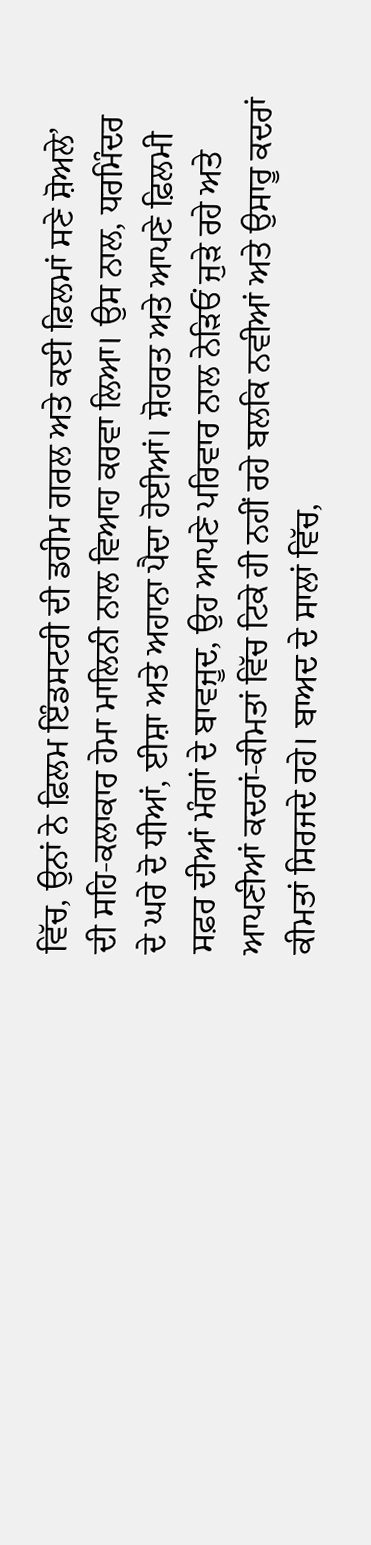ਵਿੱਚ, ਉਨਾਂ ਨੇ ਫ਼ਿਲਮ ਇੰਡਸਟਰੀ ਦੀ ਡਰੀਮ ਗਰਲ ਅਤੇ ਕਈ ਫ਼ਿਲਮਾਂ ਸਣੇ ਸ਼ੋਅਲੇ’ ਦੀ ਸਹਿ-ਕਲਾਕਾਰ ਹੇਮਾ ਮਾਲਿਨੀ ਨਾਲ ਵਿਆਹ ਕਰਵਾ ਲਿਆ। ਉਸ ਨਾਲ, ਧਰਮਿੰਦਰ ਦੇ ਘਰੇ ਦੋ ਧੀਆਂ, ਈਸ਼ਾ ਅਤੇ ਅਹਾਨਾ ਪੈਦਾ ਹੋਈਆਂ। ਸ਼ੋਹਰਤ ਅਤੇ ਆਪਣੇ ਫ਼ਿਲਮੀ ਸਫ਼ਰ ਦੀਆਂ ਮੰਗਾਂ ਦੇ ਬਾਵਜੂਦ, ਉਹ ਆਪਣੇ ਪਰਿਵਾਰ ਨਾਲ ਨੇੜਿਓਂ ਜੁੜੇ ਰਹੇ ਅਤੇ ਆਪਣੀਆਂ ਕਦਰਾਂ-ਕੀਮਤਾਂ ਵਿੱਚ ਟਿਕੇ ਹੀ ਨਹੀਂ ਰਹੇ ਬਲਕਿ ਨਵੀਆਂ ਅਤੇ ਉਸਾਰੂ ਕਦਰਾਂ ਕੀਮਤਾਂ ਸਿਰਜਦੇ ਰਹੇ। ਬਾਅਦ ਦੇ ਸਾਲਾਂ ਵਿੱਚ,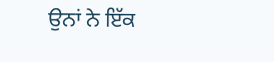ਉਨਾਂ ਨੇ ਇੱਕ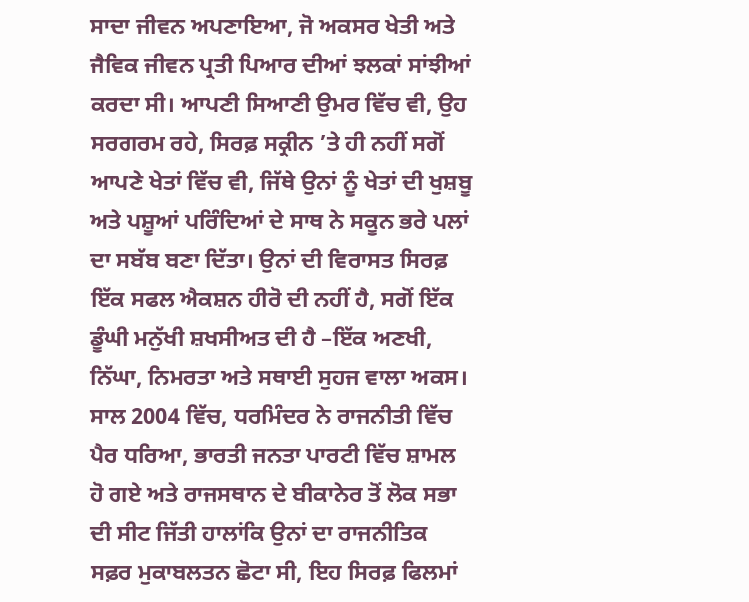ਸਾਦਾ ਜੀਵਨ ਅਪਣਾਇਆ, ਜੋ ਅਕਸਰ ਖੇਤੀ ਅਤੇ ਜੈਵਿਕ ਜੀਵਨ ਪ੍ਰਤੀ ਪਿਆਰ ਦੀਆਂ ਝਲਕਾਂ ਸਾਂਝੀਆਂ ਕਰਦਾ ਸੀ। ਆਪਣੀ ਸਿਆਣੀ ਉਮਰ ਵਿੱਚ ਵੀ, ਉਹ ਸਰਗਰਮ ਰਹੇ, ਸਿਰਫ਼ ਸਕ੍ਰੀਨ ’ਤੇ ਹੀ ਨਹੀਂ ਸਗੋਂ ਆਪਣੇ ਖੇਤਾਂ ਵਿੱਚ ਵੀ, ਜਿੱਥੇ ਉਨਾਂ ਨੂੰ ਖੇਤਾਂ ਦੀ ਖੁਸ਼ਬੂ ਅਤੇ ਪਸ਼ੂਆਂ ਪਰਿੰਦਿਆਂ ਦੇ ਸਾਥ ਨੇ ਸਕੂਨ ਭਰੇ ਪਲਾਂ ਦਾ ਸਬੱਬ ਬਣਾ ਦਿੱਤਾ। ਉਨਾਂ ਦੀ ਵਿਰਾਸਤ ਸਿਰਫ਼ ਇੱਕ ਸਫਲ ਐਕਸ਼ਨ ਹੀਰੋ ਦੀ ਨਹੀਂ ਹੈ, ਸਗੋਂ ਇੱਕ ਡੂੰਘੀ ਮਨੁੱਖੀ ਸ਼ਖਸੀਅਤ ਦੀ ਹੈ –ਇੱਕ ਅਣਖੀ, ਨਿੱਘਾ, ਨਿਮਰਤਾ ਅਤੇ ਸਥਾਈ ਸੁਹਜ ਵਾਲਾ ਅਕਸ।
ਸਾਲ 2004 ਵਿੱਚ, ਧਰਮਿੰਦਰ ਨੇ ਰਾਜਨੀਤੀ ਵਿੱਚ ਪੈਰ ਧਰਿਆ, ਭਾਰਤੀ ਜਨਤਾ ਪਾਰਟੀ ਵਿੱਚ ਸ਼ਾਮਲ ਹੋ ਗਏ ਅਤੇ ਰਾਜਸਥਾਨ ਦੇ ਬੀਕਾਨੇਰ ਤੋਂ ਲੋਕ ਸਭਾ ਦੀ ਸੀਟ ਜਿੱਤੀ ਹਾਲਾਂਕਿ ਉਨਾਂ ਦਾ ਰਾਜਨੀਤਿਕ ਸਫ਼ਰ ਮੁਕਾਬਲਤਨ ਛੋਟਾ ਸੀ, ਇਹ ਸਿਰਫ਼ ਫਿਲਮਾਂ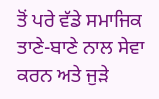ਤੋਂ ਪਰੇ ਵੱਡੇ ਸਮਾਜਿਕ ਤਾਣੇ-ਬਾਣੇ ਨਾਲ ਸੇਵਾ ਕਰਨ ਅਤੇ ਜੁੜੇ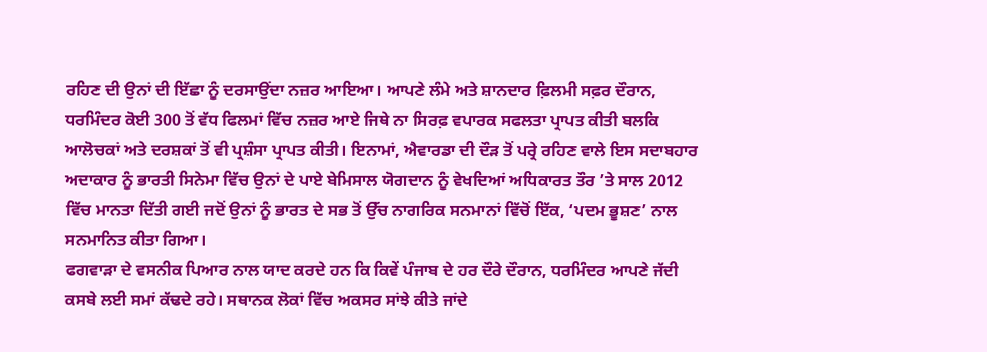ਰਹਿਣ ਦੀ ਉਨਾਂ ਦੀ ਇੱਛਾ ਨੂੰ ਦਰਸਾਉਂਦਾ ਨਜ਼ਰ ਆਇਆ। ਆਪਣੇ ਲੰਮੇ ਅਤੇ ਸ਼ਾਨਦਾਰ ਫ਼ਿਲਮੀ ਸਫ਼ਰ ਦੌਰਾਨ, ਧਰਮਿੰਦਰ ਕੋਈ 300 ਤੋਂ ਵੱਧ ਫਿਲਮਾਂ ਵਿੱਚ ਨਜ਼ਰ ਆਏ ਜਿਥੇ ਨਾ ਸਿਰਫ਼ ਵਪਾਰਕ ਸਫਲਤਾ ਪ੍ਰਾਪਤ ਕੀਤੀ ਬਲਕਿ ਆਲੋਚਕਾਂ ਅਤੇ ਦਰਸ਼ਕਾਂ ਤੋਂ ਵੀ ਪ੍ਰਸ਼ੰਸਾ ਪ੍ਰਾਪਤ ਕੀਤੀ। ਇਨਾਮਾਂ, ਐਵਾਰਡਾ ਦੀ ਦੌੜ ਤੋਂ ਪਰ੍ਰੇ ਰਹਿਣ ਵਾਲੇ ਇਸ ਸਦਾਬਹਾਰ ਅਦਾਕਾਰ ਨੂੰ ਭਾਰਤੀ ਸਿਨੇਮਾ ਵਿੱਚ ਉਨਾਂ ਦੇ ਪਾਏ ਬੇਮਿਸਾਲ ਯੋਗਦਾਨ ਨੂੰ ਵੇਖਦਿਆਂ ਅਧਿਕਾਰਤ ਤੌਰ ’ਤੇ ਸਾਲ 2012 ਵਿੱਚ ਮਾਨਤਾ ਦਿੱਤੀ ਗਈ ਜਦੋਂ ਉਨਾਂ ਨੂੰ ਭਾਰਤ ਦੇ ਸਭ ਤੋਂ ਉੱਚ ਨਾਗਰਿਕ ਸਨਮਾਨਾਂ ਵਿੱਚੋਂ ਇੱਕ, ‘ਪਦਮ ਭੂਸ਼ਣ’ ਨਾਲ ਸਨਮਾਨਿਤ ਕੀਤਾ ਗਿਆ।
ਫਗਵਾੜਾ ਦੇ ਵਸਨੀਕ ਪਿਆਰ ਨਾਲ ਯਾਦ ਕਰਦੇ ਹਨ ਕਿ ਕਿਵੇਂ ਪੰਜਾਬ ਦੇ ਹਰ ਦੌਰੇ ਦੌਰਾਨ, ਧਰਮਿੰਦਰ ਆਪਣੇ ਜੱਦੀ ਕਸਬੇ ਲਈ ਸਮਾਂ ਕੱਢਦੇ ਰਹੇ। ਸਥਾਨਕ ਲੋਕਾਂ ਵਿੱਚ ਅਕਸਰ ਸਾਂਝੇ ਕੀਤੇ ਜਾਂਦੇ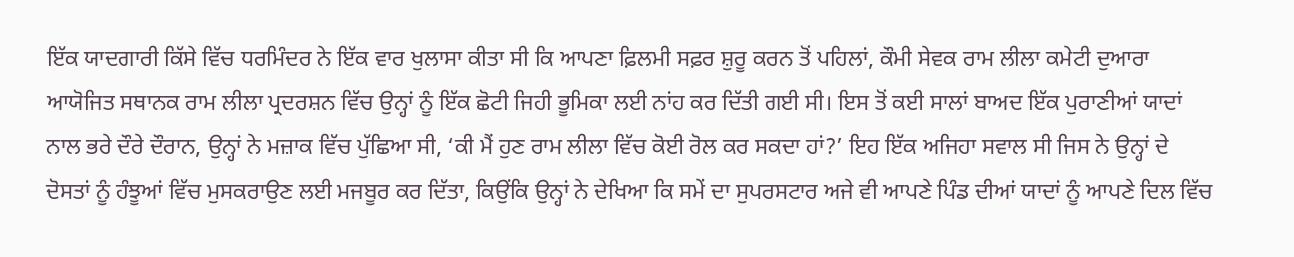ਇੱਕ ਯਾਦਗਾਰੀ ਕਿੱਸੇ ਵਿੱਚ ਧਰਮਿੰਦਰ ਨੇ ਇੱਕ ਵਾਰ ਖੁਲਾਸਾ ਕੀਤਾ ਸੀ ਕਿ ਆਪਣਾ ਫ਼ਿਲਮੀ ਸਫ਼ਰ ਸ਼ੁਰੂ ਕਰਨ ਤੋਂ ਪਹਿਲਾਂ, ਕੌਮੀ ਸੇਵਕ ਰਾਮ ਲੀਲਾ ਕਮੇਟੀ ਦੁਆਰਾ ਆਯੋਜਿਤ ਸਥਾਨਕ ਰਾਮ ਲੀਲਾ ਪ੍ਰਦਰਸ਼ਨ ਵਿੱਚ ਉਨ੍ਹਾਂ ਨੂੰ ਇੱਕ ਛੋਟੀ ਜਿਹੀ ਭੂਮਿਕਾ ਲਈ ਨਾਂਹ ਕਰ ਦਿੱਤੀ ਗਈ ਸੀ। ਇਸ ਤੋਂ ਕਈ ਸਾਲਾਂ ਬਾਅਦ ਇੱਕ ਪੁਰਾਣੀਆਂ ਯਾਦਾਂ ਨਾਲ ਭਰੇ ਦੌਰੇ ਦੌਰਾਨ, ਉਨ੍ਹਾਂ ਨੇ ਮਜ਼ਾਕ ਵਿੱਚ ਪੁੱਛਿਆ ਸੀ, ‘ਕੀ ਮੈਂ ਹੁਣ ਰਾਮ ਲੀਲਾ ਵਿੱਚ ਕੋਈ ਰੋਲ ਕਰ ਸਕਦਾ ਹਾਂ?’ ਇਹ ਇੱਕ ਅਜਿਹਾ ਸਵਾਲ ਸੀ ਜਿਸ ਨੇ ਉਨ੍ਹਾਂ ਦੇ ਦੋਸਤਾਂ ਨੂੰ ਹੰਝੂਆਂ ਵਿੱਚ ਮੁਸਕਰਾਉਣ ਲਈ ਮਜਬੂਰ ਕਰ ਦਿੱਤਾ, ਕਿਉਂਕਿ ਉਨ੍ਹਾਂ ਨੇ ਦੇਖਿਆ ਕਿ ਸਮੇਂ ਦਾ ਸੁਪਰਸਟਾਰ ਅਜੇ ਵੀ ਆਪਣੇ ਪਿੰਡ ਦੀਆਂ ਯਾਦਾਂ ਨੂੰ ਆਪਣੇ ਦਿਲ ਵਿੱਚ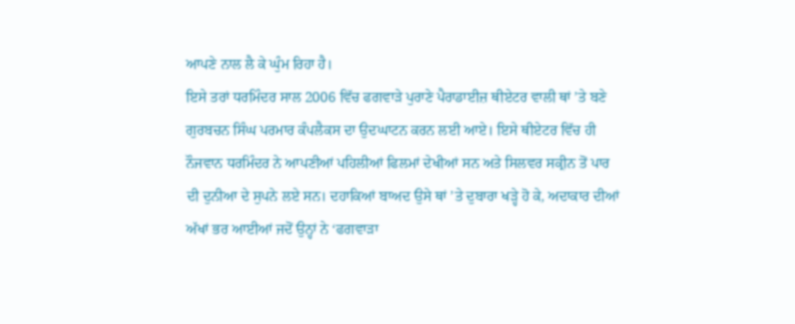ਆਪਣੇ ਨਾਲ ਲੈ ਕੇ ਘੁੰਮ ਰਿਹਾ ਹੈ।
ਇਸੇ ਤਰਾਂ ਧਰਮਿੰਦਰ ਸਾਲ 2006 ਵਿੱਚ ਫਗਵਾੜੇ ਪੁਰਾਣੇ ਪੈਰਾਡਾਈਜ਼ ਥੀਏਟਰ ਵਾਲੀ ਥਾਂ ’ਤੇ ਬਣੇ ਗੁਰਬਚਨ ਸਿੰਘ ਪਰਮਾਰ ਕੰਪਲੈਕਸ ਦਾ ਉਦਘਾਟਨ ਕਰਨ ਲਈ ਆਏ। ਇਸੇ ਥੀਏਟਰ ਵਿੱਚ ਹੀ ਨੌਜਵਾਨ ਧਰਮਿੰਦਰ ਨੇ ਆਪਣੀਆਂ ਪਹਿਲੀਆਂ ਫਿਲਮਾਂ ਦੇਖੀਆਂ ਸਨ ਅਤੇ ਸਿਲਵਰ ਸਕ੍ਰੀਨ ਤੋਂ ਪਾਰ ਦੀ ਦੁਨੀਆ ਦੇ ਸੁਪਨੇ ਲਏ ਸਨ। ਦਹਾਕਿਆਂ ਬਾਅਦ ਉਸੇ ਥਾਂ ’ਤੇ ਦੁਬਾਰਾ ਖੜ੍ਹੇ ਹੋ ਕੇ, ਅਦਾਕਾਰ ਦੀਆਂ ਅੱਖਾਂ ਭਰ ਆਈਆਂ ਜਦੋਂ ਉਨ੍ਹਾਂ ਨੇ ‘ਫਗਵਾੜਾ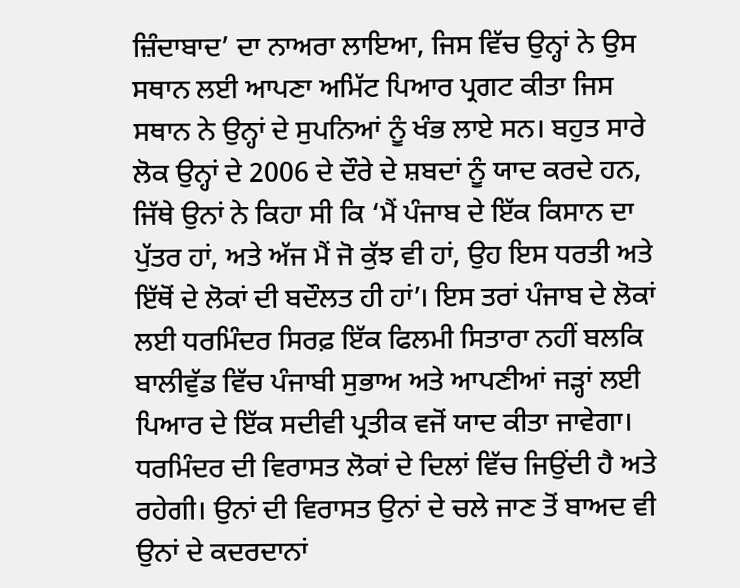ਜ਼ਿੰਦਾਬਾਦ’ ਦਾ ਨਾਅਰਾ ਲਾਇਆ, ਜਿਸ ਵਿੱਚ ਉਨ੍ਹਾਂ ਨੇ ਉਸ ਸਥਾਨ ਲਈ ਆਪਣਾ ਅਮਿੱਟ ਪਿਆਰ ਪ੍ਰਗਟ ਕੀਤਾ ਜਿਸ ਸਥਾਨ ਨੇ ਉਨ੍ਹਾਂ ਦੇ ਸੁਪਨਿਆਂ ਨੂੰ ਖੰਭ ਲਾਏ ਸਨ। ਬਹੁਤ ਸਾਰੇ ਲੋਕ ਉਨ੍ਹਾਂ ਦੇ 2006 ਦੇ ਦੌਰੇ ਦੇ ਸ਼ਬਦਾਂ ਨੂੰ ਯਾਦ ਕਰਦੇ ਹਨ, ਜਿੱਥੇ ਉਨਾਂ ਨੇ ਕਿਹਾ ਸੀ ਕਿ ‘ਮੈਂ ਪੰਜਾਬ ਦੇ ਇੱਕ ਕਿਸਾਨ ਦਾ ਪੁੱਤਰ ਹਾਂ, ਅਤੇ ਅੱਜ ਮੈਂ ਜੋ ਕੁੱਝ ਵੀ ਹਾਂ, ਉਹ ਇਸ ਧਰਤੀ ਅਤੇ ਇੱਥੋਂ ਦੇ ਲੋਕਾਂ ਦੀ ਬਦੌਲਤ ਹੀ ਹਾਂ’। ਇਸ ਤਰਾਂ ਪੰਜਾਬ ਦੇ ਲੋਕਾਂ ਲਈ ਧਰਮਿੰਦਰ ਸਿਰਫ਼ ਇੱਕ ਫਿਲਮੀ ਸਿਤਾਰਾ ਨਹੀਂ ਬਲਕਿ ਬਾਲੀਵੁੱਡ ਵਿੱਚ ਪੰਜਾਬੀ ਸੁਭਾਅ ਅਤੇ ਆਪਣੀਆਂ ਜੜ੍ਹਾਂ ਲਈ ਪਿਆਰ ਦੇ ਇੱਕ ਸਦੀਵੀ ਪ੍ਰਤੀਕ ਵਜੋਂ ਯਾਦ ਕੀਤਾ ਜਾਵੇਗਾ। ਧਰਮਿੰਦਰ ਦੀ ਵਿਰਾਸਤ ਲੋਕਾਂ ਦੇ ਦਿਲਾਂ ਵਿੱਚ ਜਿਉਂਦੀ ਹੈ ਅਤੇ ਰਹੇਗੀ। ਉਨਾਂ ਦੀ ਵਿਰਾਸਤ ਉਨਾਂ ਦੇ ਚਲੇ ਜਾਣ ਤੋਂ ਬਾਅਦ ਵੀ ਉਨਾਂ ਦੇ ਕਦਰਦਾਨਾਂ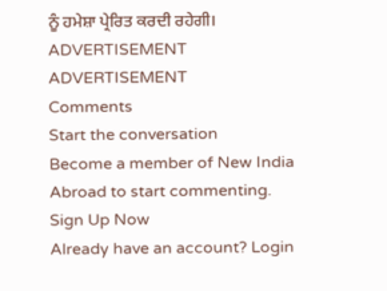ਨੂੰ ਹਮੇਸ਼ਾ ਪ੍ਰੇਰਿਤ ਕਰਦੀ ਰਹੇਗੀ।
ADVERTISEMENT
ADVERTISEMENT
Comments
Start the conversation
Become a member of New India Abroad to start commenting.
Sign Up Now
Already have an account? Login